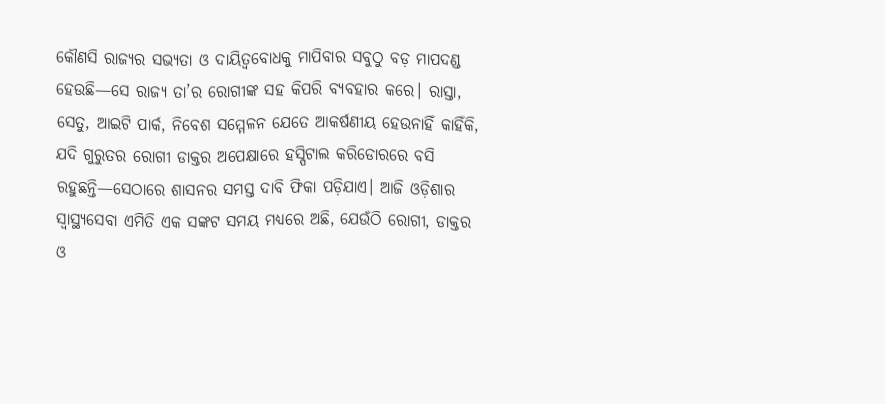କୌଣସି ରାଜ୍ୟର ସଭ୍ୟତା ଓ ଦାୟିତ୍ୱବୋଧକୁ ମାପିବାର ସବୁଠୁ ବଡ଼ ମାପଦଣ୍ଡ ହେଉଛି—ସେ ରାଜ୍ୟ ତା’ର ରୋଗୀଙ୍କ ସହ କିପରି ବ୍ୟବହାର କରେ। ରାସ୍ତା, ସେତୁ, ଆଇଟି ପାର୍କ, ନିବେଶ ସମ୍ମେଳନ ଯେତେ ଆକର୍ଷଣୀୟ ହେଉନାହିଁ କାହିଁକି, ଯଦି ଗୁରୁତର ରୋଗୀ ଡାକ୍ତର ଅପେକ୍ଷାରେ ହସ୍ପିଟାଲ କରିଡୋରରେ ବସି ରହୁଛନ୍ତି—ସେଠାରେ ଶାସନର ସମସ୍ତ ଦାବି ଫିକା ପଡ଼ିଯାଏ। ଆଜି ଓଡ଼ିଶାର ସ୍ୱାସ୍ଥ୍ୟସେବା ଏମିତି ଏକ ସଙ୍କଟ ସମୟ ମଧ୍ୟରେ ଅଛି, ଯେଉଁଠି ରୋଗୀ, ଡାକ୍ତର ଓ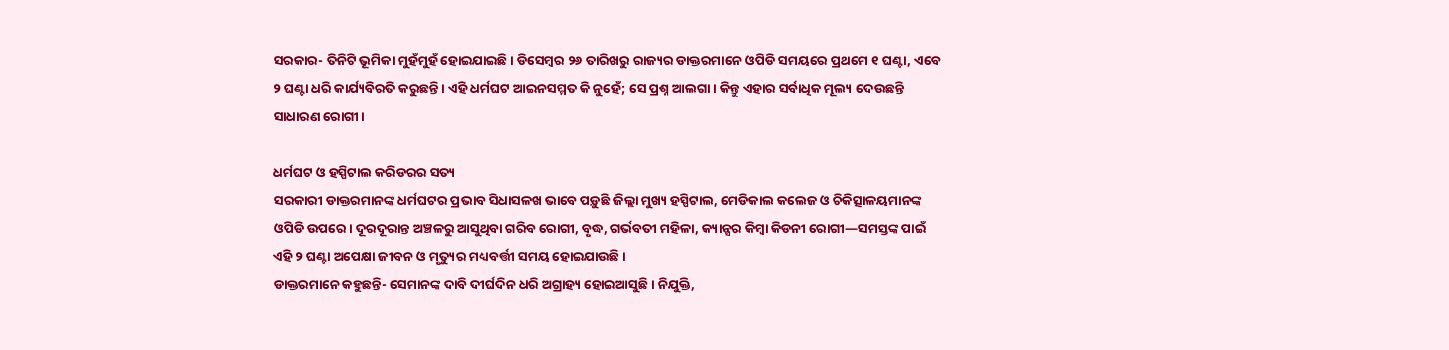ସରକାର- ତିନିଟି ଭୂମିକା ମୁହଁମୁହଁ ହୋଇଯାଇଛି। ଡିସେମ୍ବର ୨୬ ତାରିଖରୁ ରାଜ୍ୟର ଡାକ୍ତରମାନେ ଓପିଡି ସମୟରେ ପ୍ରଥମେ ୧ ଘଣ୍ଟା, ଏବେ ୨ ଘଣ୍ଟା ଧରି କାର୍ଯ୍ୟବିରତି କରୁଛନ୍ତି। ଏହି ଧର୍ମଘଟ ଆଇନସମ୍ମତ କି ନୁହେଁ; ସେ ପ୍ରଶ୍ନ ଆଲଗା। କିନ୍ତୁ ଏହାର ସର୍ବାଧିକ ମୂଲ୍ୟ ଦେଉଛନ୍ତି ସାଧାରଣ ରୋଗୀ।

ଧର୍ମଘଟ ଓ ହସ୍ପିଟାଲ କରିଡରର ସତ୍ୟ
ସରକାରୀ ଡାକ୍ତରମାନଙ୍କ ଧର୍ମଘଟର ପ୍ରଭାବ ସିଧାସଳଖ ଭାବେ ପଡ଼ୁଛି ଜିଲ୍ଲା ମୁଖ୍ୟ ହସ୍ପିଟାଲ, ମେଡିକାଲ କଲେଜ ଓ ଚିକିତ୍ସାଳୟମାନଙ୍କ ଓପିଡି ଉପରେ। ଦୂରଦୂରାନ୍ତ ଅଞ୍ଚଳରୁ ଆସୁଥିବା ଗରିବ ରୋଗୀ, ବୃଦ୍ଧ, ଗର୍ଭବତୀ ମହିଳା, କ୍ୟାନ୍ସର କିମ୍ବା କିଡନୀ ରୋଗୀ—ସମସ୍ତଙ୍କ ପାଇଁ ଏହି ୨ ଘଣ୍ଟା ଅପେକ୍ଷା ଜୀବନ ଓ ମୃତ୍ୟୁର ମଧ୍ୟବର୍ତ୍ତୀ ସମୟ ହୋଇଯାଉଛି।
ଡାକ୍ତରମାନେ କହୁଛନ୍ତି- ସେମାନଙ୍କ ଦାବି ଦୀର୍ଘଦିନ ଧରି ଅଗ୍ରାହ୍ୟ ହୋଇଆସୁଛି। ନିଯୁକ୍ତି,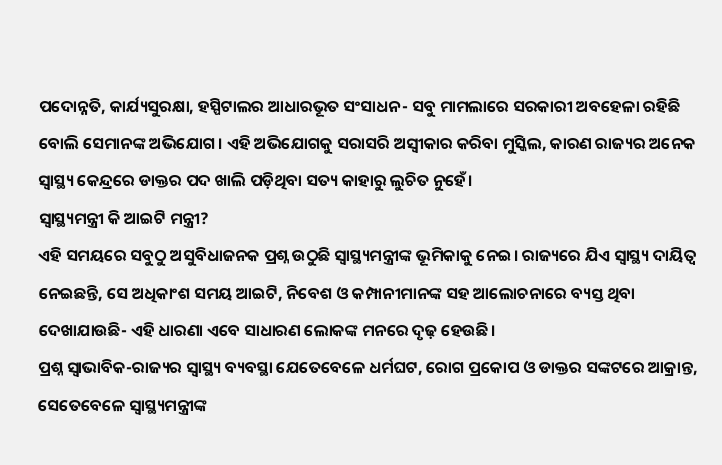ପଦୋନ୍ନତି, କାର୍ଯ୍ୟସୁରକ୍ଷା, ହସ୍ପିଟାଲର ଆଧାରଭୂତ ସଂସାଧନ- ସବୁ ମାମଲାରେ ସରକାରୀ ଅବହେଳା ରହିଛି ବୋଲି ସେମାନଙ୍କ ଅଭିଯୋଗ। ଏହି ଅଭିଯୋଗକୁ ସରାସରି ଅସ୍ୱୀକାର କରିବା ମୁସ୍କିଲ, କାରଣ ରାଜ୍ୟର ଅନେକ ସ୍ୱାସ୍ଥ୍ୟ କେନ୍ଦ୍ରରେ ଡାକ୍ତର ପଦ ଖାଲି ପଡ଼ିଥିବା ସତ୍ୟ କାହାରୁ ଲୁଚିତ ନୁହେଁ।
ସ୍ୱାସ୍ଥ୍ୟମନ୍ତ୍ରୀ କି ଆଇଟି ମନ୍ତ୍ରୀ?
ଏହି ସମୟରେ ସବୁଠୁ ଅସୁବିଧାଜନକ ପ୍ରଶ୍ନ ଉଠୁଛି ସ୍ୱାସ୍ଥ୍ୟମନ୍ତ୍ରୀଙ୍କ ଭୂମିକାକୁ ନେଇ। ରାଜ୍ୟରେ ଯିଏ ସ୍ୱାସ୍ଥ୍ୟ ଦାୟିତ୍ୱ ନେଇଛନ୍ତି, ସେ ଅଧିକାଂଶ ସମୟ ଆଇଟି, ନିବେଶ ଓ କମ୍ପାନୀମାନଙ୍କ ସହ ଆଲୋଚନାରେ ବ୍ୟସ୍ତ ଥିବା ଦେଖାଯାଉଛି- ଏହି ଧାରଣା ଏବେ ସାଧାରଣ ଲୋକଙ୍କ ମନରେ ଦୃଢ଼ ହେଉଛି।
ପ୍ରଶ୍ନ ସ୍ୱାଭାବିକ-ରାଜ୍ୟର ସ୍ୱାସ୍ଥ୍ୟ ବ୍ୟବସ୍ଥା ଯେତେବେଳେ ଧର୍ମଘଟ, ରୋଗ ପ୍ରକୋପ ଓ ଡାକ୍ତର ସଙ୍କଟରେ ଆକ୍ରାନ୍ତ, ସେତେବେଳେ ସ୍ୱାସ୍ଥ୍ୟମନ୍ତ୍ରୀଙ୍କ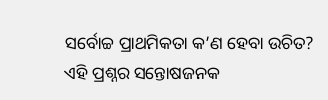ସର୍ବୋଚ୍ଚ ପ୍ରାଥମିକତା କ’ଣ ହେବା ଉଚିତ?
ଏହି ପ୍ରଶ୍ନର ସନ୍ତୋଷଜନକ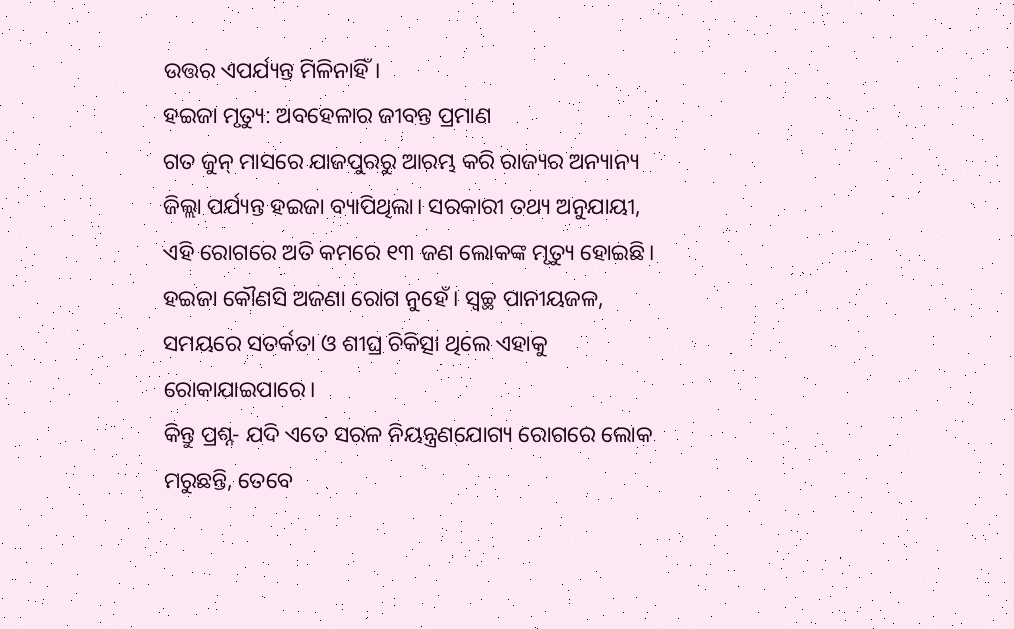ଉତ୍ତର ଏପର୍ଯ୍ୟନ୍ତ ମିଳିନାହିଁ।
ହଇଜା ମୃତ୍ୟୁ: ଅବହେଳାର ଜୀବନ୍ତ ପ୍ରମାଣ
ଗତ ଜୁନ୍ ମାସରେ ଯାଜପୁରରୁ ଆରମ୍ଭ କରି ରାଜ୍ୟର ଅନ୍ୟାନ୍ୟ ଜିଲ୍ଲା ପର୍ଯ୍ୟନ୍ତ ହଇଜା ବ୍ୟାପିଥିଲା। ସରକାରୀ ତଥ୍ୟ ଅନୁଯାୟୀ, ଏହି ରୋଗରେ ଅତି କମରେ ୧୩ ଜଣ ଲୋକଙ୍କ ମୃତ୍ୟୁ ହୋଇଛି। ହଇଜା କୌଣସି ଅଜଣା ରୋଗ ନୁହେଁ। ସ୍ୱଚ୍ଛ ପାନୀୟଜଳ, ସମୟରେ ସତର୍କତା ଓ ଶୀଘ୍ର ଚିକିତ୍ସା ଥିଲେ ଏହାକୁ ରୋକାଯାଇପାରେ।
କିନ୍ତୁ ପ୍ରଶ୍ନ- ଯଦି ଏତେ ସରଳ ନିୟନ୍ତ୍ରଣଯୋଗ୍ୟ ରୋଗରେ ଲୋକ ମରୁଛନ୍ତି, ତେବେ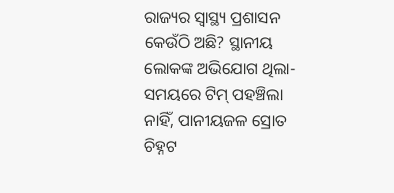ରାଜ୍ୟର ସ୍ୱାସ୍ଥ୍ୟ ପ୍ରଶାସନ କେଉଁଠି ଅଛି? ସ୍ଥାନୀୟ ଲୋକଙ୍କ ଅଭିଯୋଗ ଥିଲା- ସମୟରେ ଟିମ୍ ପହଞ୍ଚିଲା ନାହିଁ, ପାନୀୟଜଳ ସ୍ରୋତ ଚିହ୍ନଟ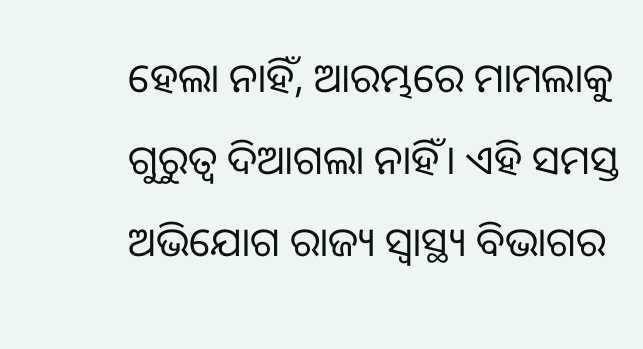ହେଲା ନାହିଁ, ଆରମ୍ଭରେ ମାମଲାକୁ ଗୁରୁତ୍ୱ ଦିଆଗଲା ନାହିଁ। ଏହି ସମସ୍ତ ଅଭିଯୋଗ ରାଜ୍ୟ ସ୍ୱାସ୍ଥ୍ୟ ବିଭାଗର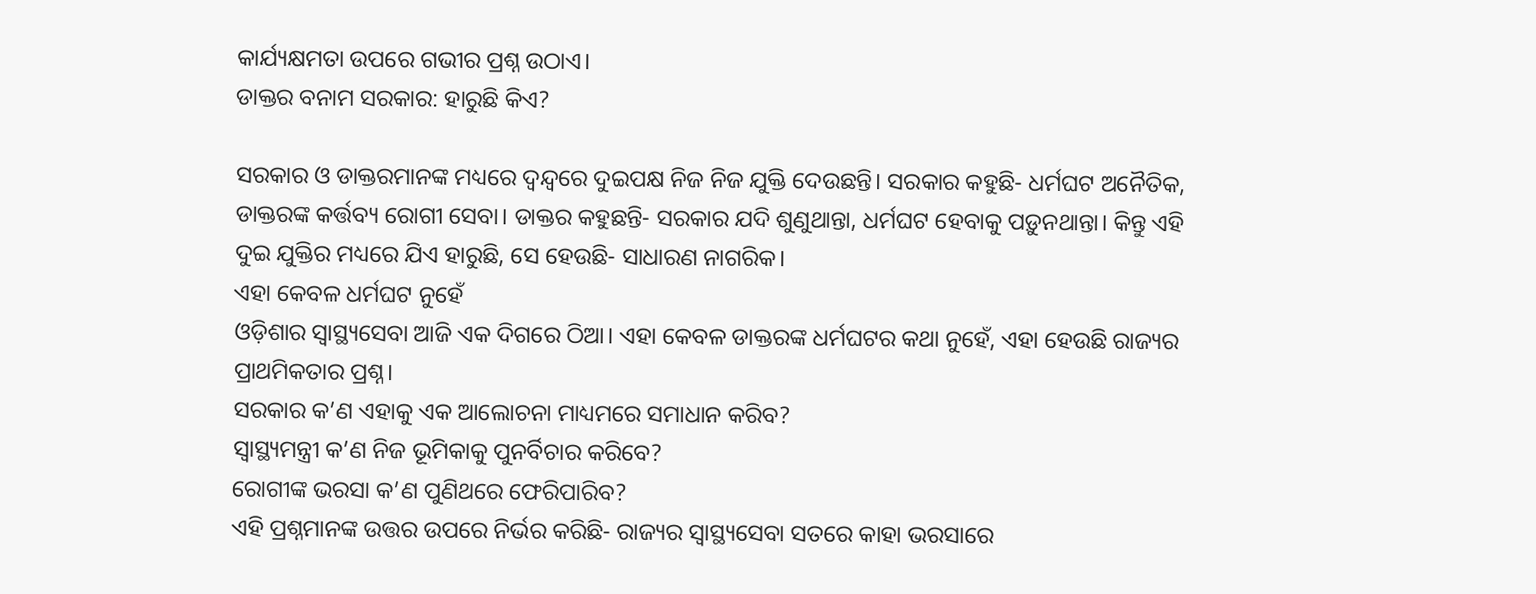କାର୍ଯ୍ୟକ୍ଷମତା ଉପରେ ଗଭୀର ପ୍ରଶ୍ନ ଉଠାଏ।
ଡାକ୍ତର ବନାମ ସରକାର: ହାରୁଛି କିଏ?

ସରକାର ଓ ଡାକ୍ତରମାନଙ୍କ ମଧ୍ୟରେ ଦ୍ୱନ୍ଦ୍ୱରେ ଦୁଇପକ୍ଷ ନିଜ ନିଜ ଯୁକ୍ତି ଦେଉଛନ୍ତି। ସରକାର କହୁଛି- ଧର୍ମଘଟ ଅନୈତିକ, ଡାକ୍ତରଙ୍କ କର୍ତ୍ତବ୍ୟ ରୋଗୀ ସେବା। ଡାକ୍ତର କହୁଛନ୍ତି- ସରକାର ଯଦି ଶୁଣୁଥାନ୍ତା, ଧର୍ମଘଟ ହେବାକୁ ପଡ଼ୁନଥାନ୍ତା। କିନ୍ତୁ ଏହି ଦୁଇ ଯୁକ୍ତିର ମଧ୍ୟରେ ଯିଏ ହାରୁଛି, ସେ ହେଉଛି- ସାଧାରଣ ନାଗରିକ।
ଏହା କେବଳ ଧର୍ମଘଟ ନୁହେଁ
ଓଡ଼ିଶାର ସ୍ୱାସ୍ଥ୍ୟସେବା ଆଜି ଏକ ଦିଗରେ ଠିଆ। ଏହା କେବଳ ଡାକ୍ତରଙ୍କ ଧର୍ମଘଟର କଥା ନୁହେଁ, ଏହା ହେଉଛି ରାଜ୍ୟର ପ୍ରାଥମିକତାର ପ୍ରଶ୍ନ।
ସରକାର କ’ଣ ଏହାକୁ ଏକ ଆଲୋଚନା ମାଧ୍ୟମରେ ସମାଧାନ କରିବ?
ସ୍ୱାସ୍ଥ୍ୟମନ୍ତ୍ରୀ କ’ଣ ନିଜ ଭୂମିକାକୁ ପୁନର୍ବିଚାର କରିବେ?
ରୋଗୀଙ୍କ ଭରସା କ’ଣ ପୁଣିଥରେ ଫେରିପାରିବ?
ଏହି ପ୍ରଶ୍ନମାନଙ୍କ ଉତ୍ତର ଉପରେ ନିର୍ଭର କରିଛି- ରାଜ୍ୟର ସ୍ୱାସ୍ଥ୍ୟସେବା ସତରେ କାହା ଭରସାରେ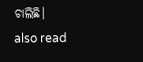ଚାଲିଛି।
also read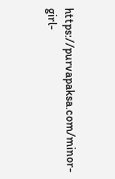https://purvapaksa.com/minor-girl-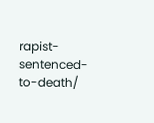rapist-sentenced-to-death/